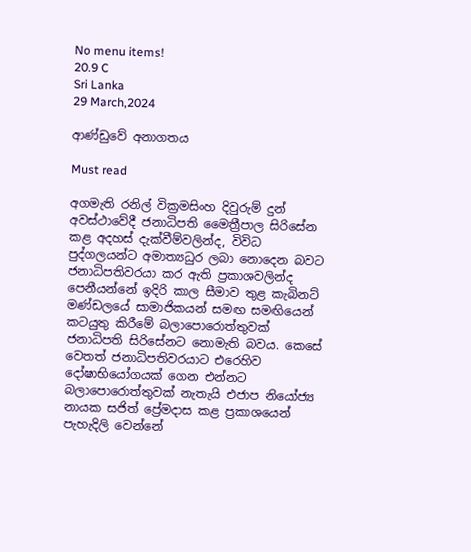No menu items!
20.9 C
Sri Lanka
29 March,2024

ආණ්ඩුවේ අනාගතය

Must read

අගමැති රනිල් වික්‍රමසිංහ දිවුරුම් දුන් අවස්ථාවේදී ජනාධිපති මෛත්‍රීපාල සිරිසේන කළ අදහස් දැක්වීම්වලින්ද, විවිධ පුද්ගලයන්ට අමාත්‍යධුර ලබා නොදෙන බවට ජනාධිපතිවරයා කර ඇති ප්‍රකාශවලින්ද පෙනීයන්නේ ඉදිරි කාල සීමාව තුළ කැබිනට් මණ්ඩලයේ සාමාජිකයන් සමඟ සමඟියෙන් කටයුතු කිරීමේ බලාපොරොත්තුවක් ජනාධිපති සිරිසේනට නොමැති බවය. කෙසේ වෙතත් ජනාධිපතිවරයාට එරෙහිව දෝෂාභියෝගයක් ගෙන එන්නට බලාපොරොත්තුවක් නැතැයි එජාප නියෝජ්‍ය නායක සජිත් ප්‍රේමදාස කළ ප්‍රකාශයෙන් පැහැදිලි වෙන්නේ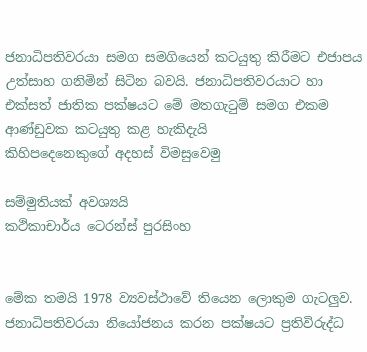ජනාධිපතිවරයා සමග සමගියෙන් කටයුතු කිරීමට එජාපය උත්සාහ ගනිමින් සිටින බවයි. ජනාධිපතිවරයාට හා එක්සත් ජාතික පක්ෂයට මේ මතගැටුම් සමග එකම ආණ්ඩුවක කටයුතු කළ හැකිදැයි
කිහිපදෙනෙකුගේ අදහස් විමසුවෙමු

සම්මුතියක් අවශ්‍යයි
කථිකාචාර්ය ටෙරන්ස් පුරසිංහ


මේක තමයි 1978 ව්‍යවස්ථාවේ තියෙන ලොකුම ගැටලු‍ව. ජනාධිපතිවරයා නියෝජනය කරන පක්ෂයට ප්‍රතිවිරුද්ධ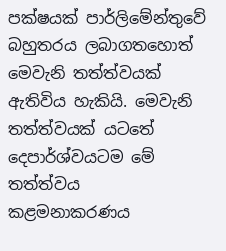පක්ෂයක් පාර්ලිමේන්තුවේ බහුතරය ලබාගතහොත් මෙවැනි තත්ත්වයක් ඇතිවිය හැකියි. මෙවැනි තත්ත්වයක් යටතේ දෙපාර්ශ්වයටම මේ තත්ත්වය කළමනාකරණය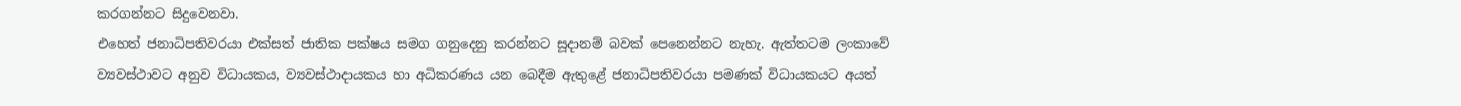කරගන්නට සිදුවෙනවා.
එහෙත් ජනාධිපතිවරයා එක්සත් ජාතික පක්ෂය සමග ගනුදෙනු කරන්නට සූදානම් බවක් පෙනෙන්නට නැහැ. ඇත්තටම ලංකාවේ ව්‍යවස්ථාවට අනුව විධායකය, ව්‍යවස්ථාදායකය හා අධිකරණය යන බෙදීම ඇතුළේ ජනාධිපතිවරයා පමණක් විධායකයට අයත්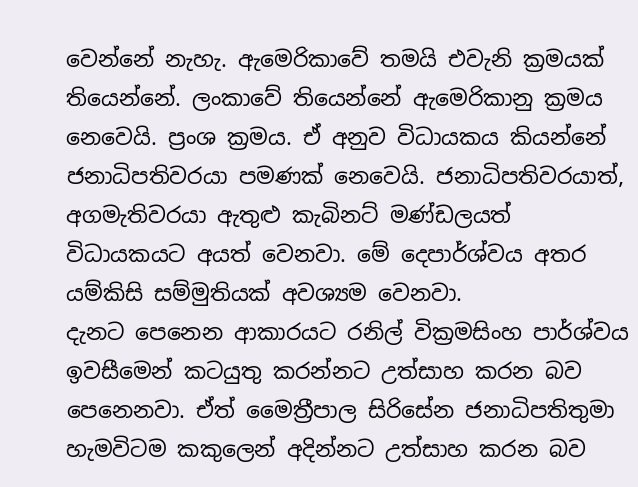වෙන්නේ නැහැ. ඇමෙරිකාවේ තමයි එවැනි ක්‍රමයක් තියෙන්නේ. ලංකාවේ තියෙන්නේ ඇමෙරිකානු ක්‍රමය නෙවෙයි. ප්‍රංශ ක්‍රමය. ඒ අනුව විධායකය කියන්නේ ජනාධිපතිවරයා පමණක් නෙවෙයි. ජනාධිපතිවරයාත්, අගමැතිවරයා ඇතුළු කැබිනට් මණ්ඩලයත් විධායකයට අයත් වෙනවා. මේ දෙපාර්ශ්වය අතර යම්කිසි සම්මුතියක් අවශ්‍යම වෙනවා.
දැනට පෙනෙන ආකාරයට රනිල් වික්‍රමසිංහ පාර්ශ්වය ඉවසීමෙන් කටයුතු කරන්නට උත්සාහ කරන බව පෙනෙනවා. ඒත් මෛත්‍රීපාල සිරිසේන ජනාධිපතිතුමා හැමවිටම කකුලෙන් අදින්නට උත්සාහ කරන බව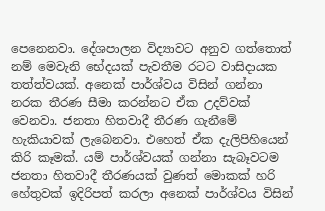පෙනෙනවා. දේශපාලන විද්‍යාවට අනුව ගත්තොත් නම් මෙවැනි භේදයක් පැවතීම රටට වාසිදායක තත්ත්වයක්. අනෙක් පාර්ශ්වය විසින් ගන්නා නරක තීරණ සීමා කරන්නට ඒක උදව්වක් වෙනවා. ජනතා හිතවාදී තීරණ ගැනීමේ හැකියාවක් ලැබෙනවා. එහෙත් ඒක දැලිපිහියෙන් කිරි කෑමක්. යම් පාර්ශ්වයක් ගන්නා සැබෑවටම ජනතා හිතවාදී තීරණයක් වුණත් මොකක් හරි හේතුවක් ඉදිරිපත් කරලා අනෙක් පාර්ශ්වය විසින්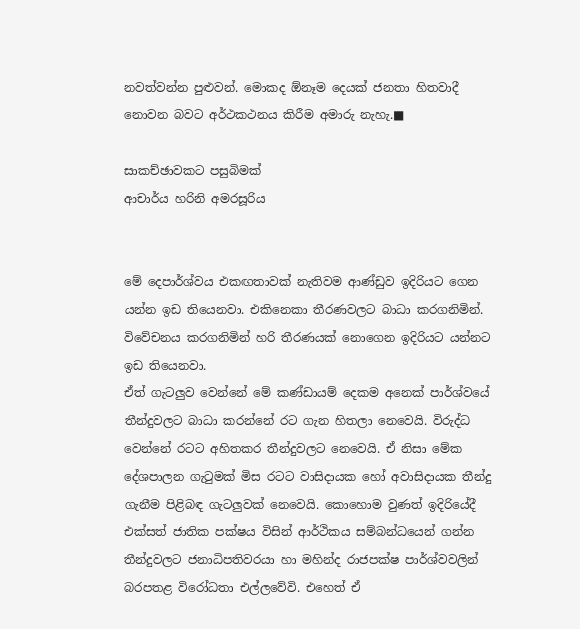නවත්වන්න පුළුවන්. මොකද ඕනෑම දෙයක් ජනතා හිතවාදී නොවන බවට අර්ථකථනය කිරීම අමාරු නැහැ.■

සාකච්ඡාවකට පසුබිමක්
ආචාර්ය හරිනි අමරසූරිය


මේ දෙපාර්ශ්වය එකඟතාවක් නැතිවම ආණ්ඩුව ඉදිරියට ගෙන යන්න ඉඩ තියෙනවා. එකිනෙකා තීරණවලට බාධා කරගනිමින්. විවේචනය කරගනිමින් හරි තීරණයක් නොගෙන ඉදිරියට යන්නට ඉඩ තියෙනවා.
ඒත් ගැටලු‍ව වෙන්නේ මේ කණ්ඩායම් දෙකම අනෙක් පාර්ශ්වයේ තීන්දුවලට බාධා කරන්නේ රට ගැන හිතලා නෙවෙයි. විරුද්ධ වෙන්නේ රටට අහිතකර තීන්දුවලට නෙවෙයි. ඒ නිසා මේක දේශපාලන ගැටුමක් මිස රටට වාසිදායක හෝ අවාසිදායක තීන්දු ගැනීම පිළිබඳ ගැටලු‍වක් නෙවෙයි. කොහොම වුණත් ඉදිරියේදී එක්සත් ජාතික පක්ෂය විසින් ආර්ථිකය සම්බන්ධයෙන් ගන්න තීන්දුවලට ජනාධිපතිවරයා හා මහින්ද රාජපක්ෂ පාර්ශ්වවලින් බරපතළ විරෝධතා එල්ලවේවි. එහෙත් ඒ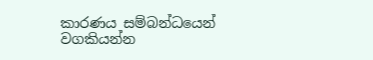කාරණය සම්බන්ධයෙන් වගකියන්න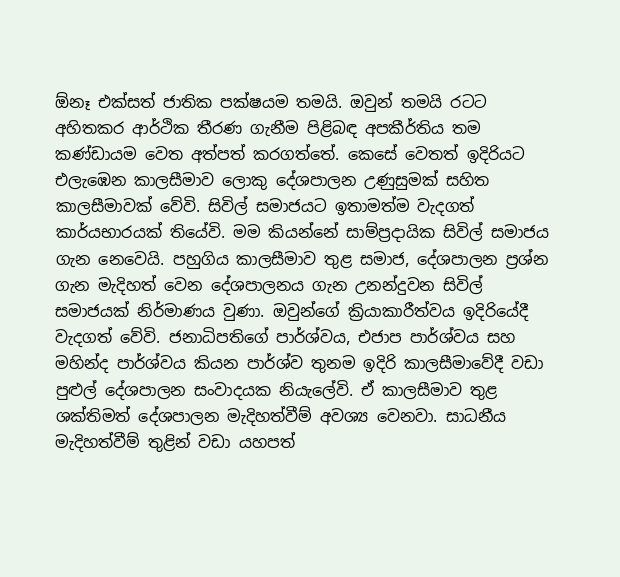ඕනෑ එක්සත් ජාතික පක්ෂයම තමයි. ඔවුන් තමයි රටට අහිතකර ආර්ථික තීරණ ගැනීම පිළිබඳ අපකීර්තිය තම කණ්ඩායම වෙත අත්පත් කරගත්තේ. කෙසේ වෙතත් ඉදිරියට එලැඹෙන කාලසීමාව ලොකු දේශපාලන උණුසුමක් සහිත කාලසීමාවක් වේවි. සිවිල් සමාජයට ඉතාමත්ම වැදගත් කාර්යභාරයක් තියේවි. මම කියන්නේ සාම්ප්‍රදායික සිවිල් සමාජය ගැන නෙවෙයි. පහුගිය කාලසීමාව තුළ සමාජ, දේශපාලන ප්‍රශ්න ගැන මැදිහත් වෙන දේශපාලනය ගැන උනන්දුවන සිවිල් සමාජයක් නිර්මාණය වුණා. ඔවුන්ගේ ක්‍රියාකාරීත්වය ඉදිරියේදී වැදගත් වේවි. ජනාධිපතිගේ පාර්ශ්වය, එජාප පාර්ශ්වය සහ මහින්ද පාර්ශ්වය කියන පාර්ශ්ව තුනම ඉදිරි කාලසීමාවේදී වඩා පුළුල් දේශපාලන සංවාදයක නියැලේවි. ඒ කාලසීමාව තුළ ශක්තිමත් දේශපාලන මැදිහත්වීම් අවශ්‍ය වෙනවා. සාධනීය මැදිහත්වීම් තුළින් වඩා යහපත්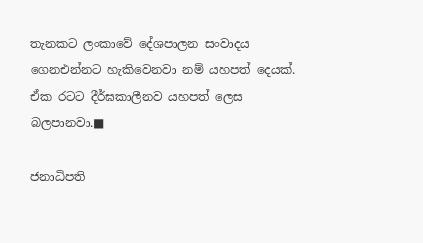තැනකට ලංකාවේ දේශපාලන සංවාදය ගෙනඑන්නට හැකිවෙනවා නම් යහපත් දෙයක්. ඒක රටට දීර්ඝකාලීනව යහපත් ලෙස බලපානවා.■

ජනාධිපති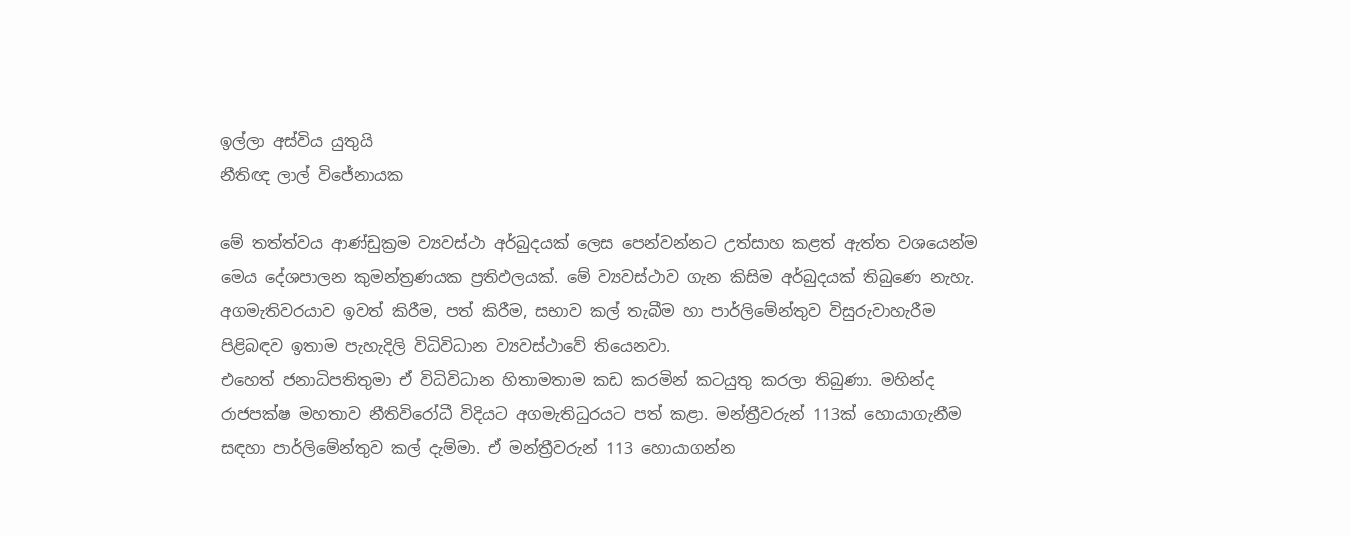ඉල්ලා අස්විය යුතුයි
නීතිඥ ලාල් විජේනායක

මේ තත්ත්වය ආණ්ඩුක්‍රම ව්‍යවස්ථා අර්බුදයක් ලෙස පෙන්වන්නට උත්සාහ කළත් ඇත්ත වශයෙන්ම මෙය දේශපාලන කුමන්ත්‍රණයක ප්‍රතිඵලයක්. මේ ව්‍යවස්ථාව ගැන කිසිම අර්බුදයක් තිබුණෙ නැහැ. අගමැතිවරයාව ඉවත් කිරීම, පත් කිරීම, සභාව කල් තැබීම හා පාර්ලිමේන්තුව විසුරුවාහැරීම පිළිබඳව ඉතාම පැහැදිලි විධිවිධාන ව්‍යවස්ථාවේ තියෙනවා.
එහෙත් ජනාධිපතිතුමා ඒ විධිවිධාන හිතාමතාම කඩ කරමින් කටයුතු කරලා තිබුණා. මහින්ද රාජපක්ෂ මහතාව නීතිවිරෝධී විදියට අගමැතිධුරයට පත් කළා. මන්ත්‍රීවරුන් 113ක් හොයාගැනීම සඳහා පාර්ලිමේන්තුව කල් දැම්මා. ඒ මන්ත්‍රීවරුන් 113 හොයාගන්න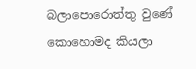බලාපොරොත්තු වුණේ කොහොමද කියලා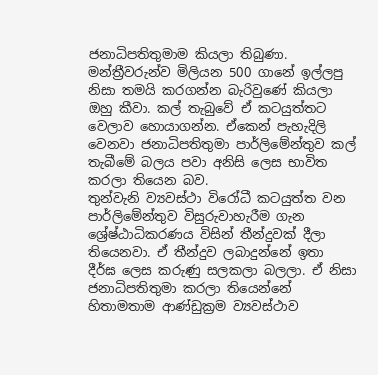ජනාධිපතිතුමාම කියලා තිබුණා. මන්ත්‍රීවරුන්ව මිලියන 500 ගානේ ඉල්ලපු නිසා තමයි කරගන්න බැරිවුණේ කියලා ඔහු කීවා. කල් තැබුවේ ඒ කටයුත්තට වෙලාව හොයාගන්න. ඒකෙන් පැහැදිලි වෙනවා ජනාධිපතිතුමා පාර්ලිමේන්තුව කල් තැබීමේ බලය පවා අනිසි ලෙස භාවිත කරලා තියෙන බව.
තුන්වැනි ව්‍යවස්ථා විරෝධී කටයුත්ත වන පාර්ලිමේන්තුව විසුරුවාහැරීම ගැන ශ්‍රේෂ්ඨාධිකරණය විසින් තීන්දුවක් දීලා තියෙනවා. ඒ තීන්දුව ලබාදුන්නේ ඉතා දීර්ඝ ලෙස කරුණු සලකලා බලලා. ඒ නිසා ජනාධිපතිතුමා කරලා තියෙන්නේ හිතාමතාම ආණ්ඩුක්‍රම ව්‍යවස්ථාව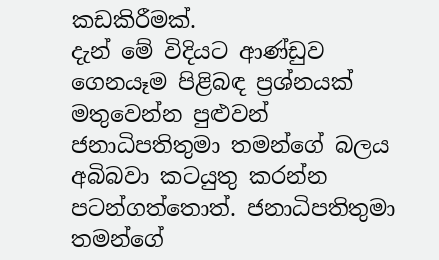කඩකිරීමක්.
දැන් මේ විදියට ආණ්ඩුව ගෙනයෑම පිළිබඳ ප්‍රශ්නයක් මතුවෙන්න පුළුවන් ජනාධිපතිතුමා තමන්ගේ බලය අබිබවා කටයුතු කරන්න පටන්ගත්තොත්. ජනාධිපතිතුමා තමන්ගේ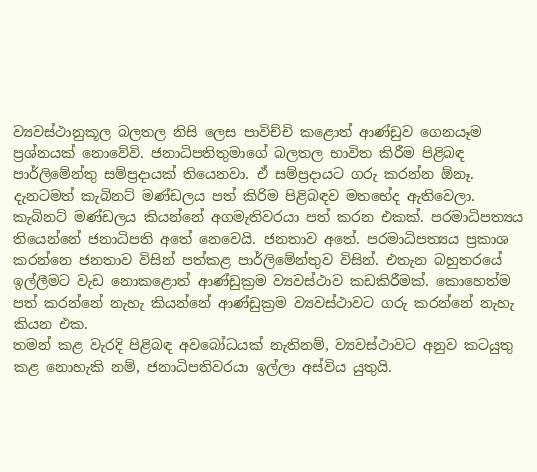ව්‍යවස්ථානුකූල බලතල නිසි ලෙස පාවිච්චි කළොත් ආණ්ඩුව ගෙනයෑම ප්‍රශ්නයක් නොවේවි. ජනාධිපතිතුමාගේ බලතල භාවිත කිරීම පිළිබඳ පාර්ලිමේන්තු සම්ප්‍රදායක් තියෙනවා. ඒ සම්ප්‍රදායට ගරු කරන්න ඕනෑ.
දැනටමත් කැබිනට් මණ්ඩලය පත් කිරිම පිළිබඳව මතභේද ඇතිවෙලා. කැබිනට් මණ්ඩලය කියන්නේ අගමැතිවරයා පත් කරන එකක්. පරමාධිපත්‍යය තියෙන්නේ ජනාධිපති අතේ නෙවෙයි. ජනතාව අතේ. පරමාධිපත්‍යය ප්‍රකාශ කරන්නෙ ජනතාව විසින් පත්කළ පාර්ලිමේන්තුව විසින්. එතැන බහුතරයේ ඉල්ලීමට වැඩ නොකළොත් ආණ්ඩුක්‍රම ව්‍යවස්ථාව කඩකිරීමක්. කොහෙත්ම පත් කරන්නේ නැහැ කියන්නේ ආණ්ඩුක්‍රම ව්‍යවස්ථාවට ගරු කරන්නේ නැහැ කියන එක.
තමන් කළ වැරදි පිළිබඳ අවබෝධයක් නැතිනම්, ව්‍යවස්ථාවට අනුව කටයුතු කළ නොහැකි නම්, ජනාධිපතිවරයා ඉල්ලා අස්විය යුතුයි.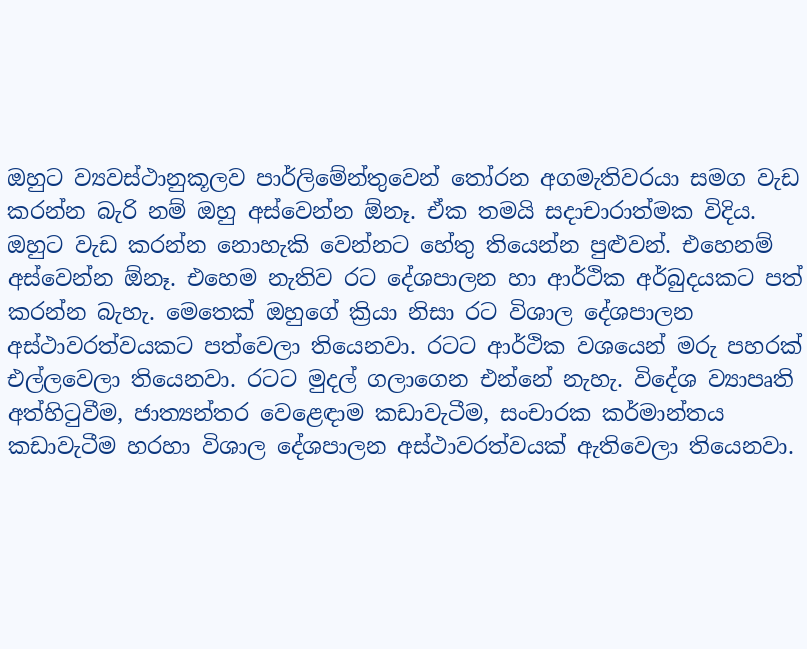ඔහුට ව්‍යවස්ථානුකූලව පාර්ලිමේන්තුවෙන් තෝරන අගමැතිවරයා සමග වැඩ කරන්න බැරි නම් ඔහු අස්වෙන්න ඕනෑ. ඒක තමයි සදාචාරාත්මක විදිය. ඔහුට වැඩ කරන්න නොහැකි වෙන්නට හේතු තියෙන්න පුළු‍වන්. එහෙනම් අස්වෙන්න ඕනෑ. එහෙම නැතිව රට දේශපාලන හා ආර්ථික අර්බුදයකට පත් කරන්න බැහැ. මෙතෙක් ඔහුගේ ක්‍රියා නිසා රට විශාල දේශපාලන අස්ථාවරත්වයකට පත්වෙලා තියෙනවා. රටට ආර්ථික වශයෙන් මරු පහරක් එල්ලවෙලා තියෙනවා. රටට මුදල් ගලාගෙන එන්නේ නැහැ. විදේශ ව්‍යාපෘති අත්හිටුවීම, ජාත්‍යන්තර වෙළෙඳාම කඩාවැටීම, සංචාරක කර්මාන්තය කඩාවැටීම හරහා විශාල දේශපාලන අස්ථාවරත්වයක් ඇතිවෙලා තියෙනවා.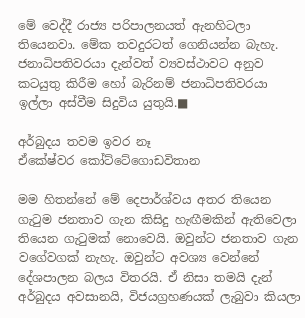මේ වෙද්දී රාජ්‍ය පරිපාලනයත් ඇනහිටලා තියෙනවා. මේක තවදුරටත් ගෙනියන්න බැහැ. ජනාධිපතිවරයා දැන්වත් ව්‍යවස්ථාවට අනුව කටයුතු කිරීම හෝ බැරිනම් ජනාධිපතිවරයා ඉල්ලා අස්වීම සිදුවිය යුතුයි.■

අර්බුදය තවම ඉවර නෑ
ඒකේෂ්වර කෝට්ටේගොඩවිතාන

මම හිතන්නේ මේ දෙපාර්ශ්වය අතර තියෙන ගැටුම ජනතාව ගැන කිසිදු හැඟීමකින් ඇතිවෙලා තියෙන ගැටුමක් නොවෙයි. ඔවුන්ට ජනතාව ගැන වගේවගක් නැහැ. ඔවුන්ට අවශ්‍ය වෙන්නේ දේශපාලන බලය විතරයි. ඒ නිසා තමයි දැන් අර්බුදය අවසානයි, විජයග්‍රහණයක් ලැබුවා කියලා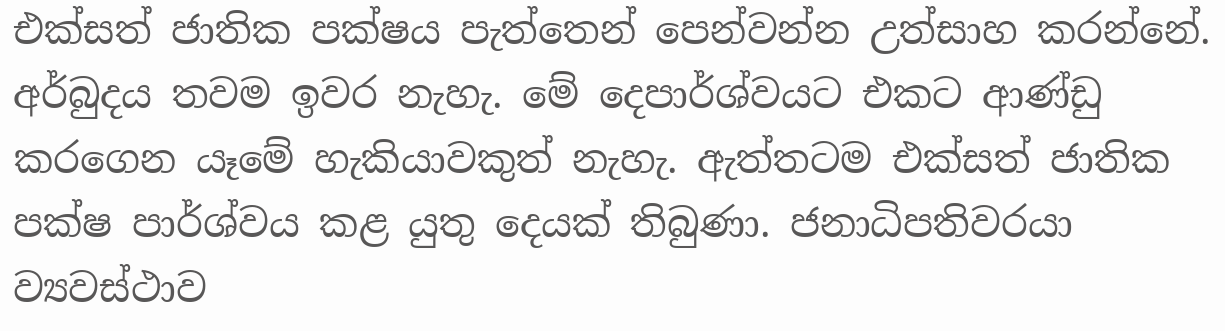එක්සත් ජාතික පක්ෂය පැත්තෙන් පෙන්වන්න උත්සාහ කරන්නේ. අර්බුදය තවම ඉවර නැහැ. මේ දෙපාර්ශ්වයට එකට ආණ්ඩු කරගෙන යෑමේ හැකියාවකුත් නැහැ. ඇත්තටම එක්සත් ජාතික පක්ෂ පාර්ශ්වය කළ යුතු දෙයක් තිබුණා. ජනාධිපතිවරයා ව්‍යවස්ථාව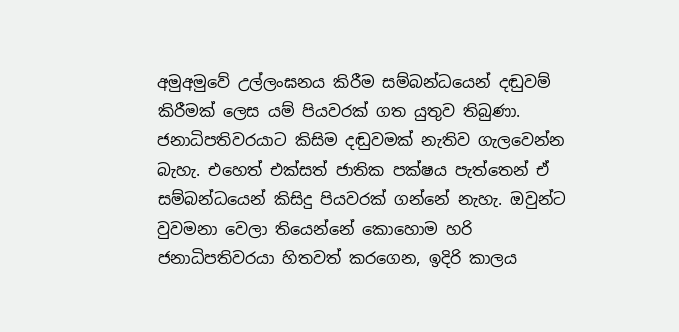අමුඅමුවේ උල්ලංඝනය කිරීම සම්බන්ධයෙන් දඬුවම් කිරීමක් ලෙස යම් පියවරක් ගත යුතුව තිබුණා. ජනාධිපතිවරයාට කිසිම දඬුවමක් නැතිව ගැලවෙන්න බැහැ. එහෙත් එක්සත් ජාතික පක්ෂය පැත්තෙන් ඒ සම්බන්ධයෙන් කිසිදු පියවරක් ගන්නේ නැහැ. ඔවුන්ට වුවමනා වෙලා තියෙන්නේ කොහොම හරි ජනාධිපතිවරයා හිතවත් කරගෙන, ඉදිරි කාලය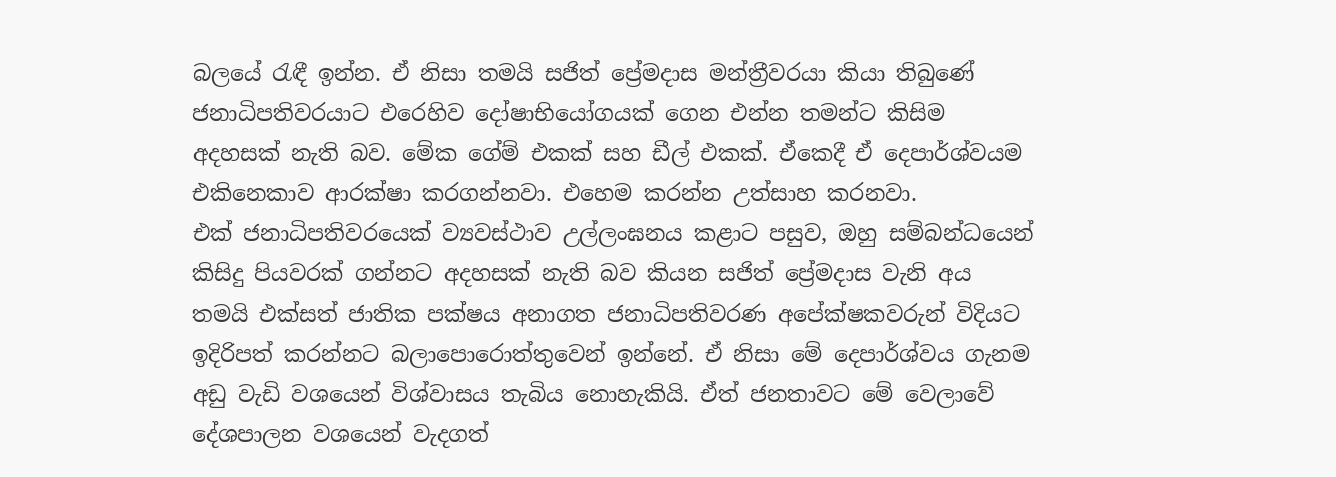බලයේ රැඳී ඉන්න. ඒ නිසා තමයි සජිත් ප්‍රේමදාස මන්ත්‍රීවරයා කියා තිබුණේ ජනාධිපතිවරයාට එරෙහිව දෝෂාභියෝගයක් ගෙන එන්න තමන්ට කිසිම අදහසක් නැති බව. මේක ගේම් එකක් සහ ඩීල් එකක්. ඒකෙදී ඒ දෙපාර්ශ්වයම එකිනෙකාව ආරක්ෂා කරගන්නවා. එහෙම කරන්න උත්සාහ කරනවා.
එක් ජනාධිපතිවරයෙක් ව්‍යවස්ථාව උල්ලංඝනය කළාට පසුව, ඔහු සම්බන්ධයෙන් කිසිදු පියවරක් ගන්නට අදහසක් නැති බව කියන සජිත් ප්‍රේමදාස වැනි අය තමයි එක්සත් ජාතික පක්ෂය අනාගත ජනාධිපතිවරණ අපේක්ෂකවරුන් විදියට ඉදිරිපත් කරන්නට බලාපොරොත්තුවෙන් ඉන්නේ. ඒ නිසා මේ දෙපාර්ශ්වය ගැනම අඩු වැඩි වශයෙන් විශ්වාසය තැබිය නොහැකියි. ඒත් ජනතාවට මේ වෙලාවේ දේශපාලන වශයෙන් වැදගත්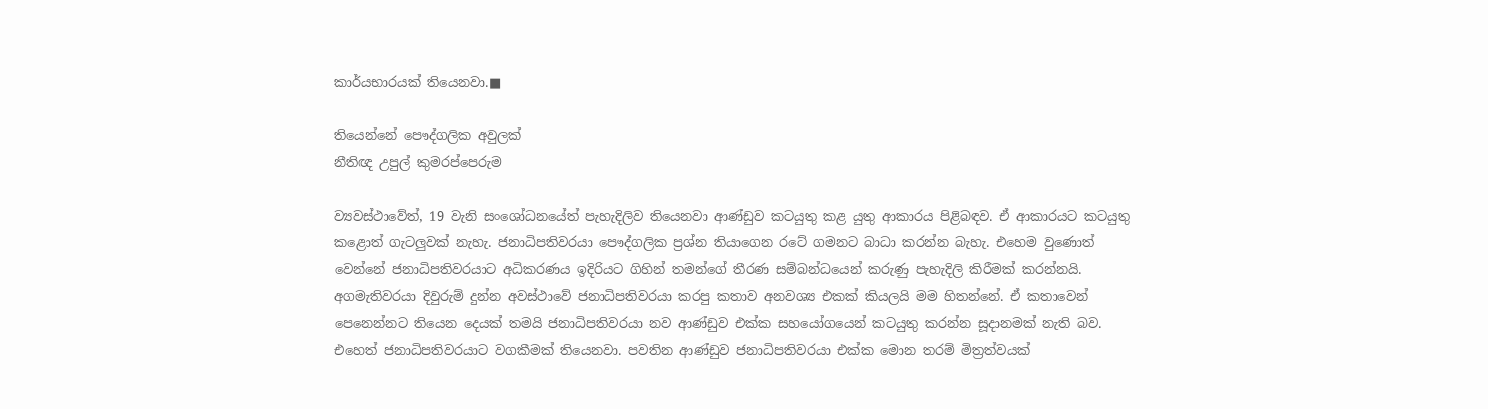කාර්යභාරයක් තියෙනවා.■

තියෙන්නේ පෞද්ගලික අවුලක්
නීතිඥ උපුල් කුමරප්පෙරුම

ව්‍යවස්ථාවේත්, 19 වැනි සංශෝධනයේත් පැහැදිලිව තියෙනවා ආණ්ඩුව කටයුතු කළ යුතු ආකාරය පිළිබඳව. ඒ ආකාරයට කටයුතු කළොත් ගැටලු‍වක් නැහැ. ජනාධිපතිවරයා පෞද්ගලික ප්‍රශ්න තියාගෙන රටේ ගමනට බාධා කරන්න බැහැ. එහෙම වුණොත් වෙන්නේ ජනාධිපතිවරයාට අධිකරණය ඉදිරියට ගිහින් තමන්ගේ තීරණ සම්බන්ධයෙන් කරුණු පැහැදිලි කිරීමක් කරන්නයි.
අගමැතිවරයා දිවුරුම් දුන්න අවස්ථාවේ ජනාධිපතිවරයා කරපු කතාව අනවශ්‍ය එකක් කියලයි මම හිතන්නේ. ඒ කතාවෙන් පෙනෙන්නට තියෙන දෙයක් තමයි ජනාධිපතිවරයා නව ආණ්ඩුව එක්ක සහයෝගයෙන් කටයුතු කරන්න සූදානමක් නැති බව. එහෙත් ජනාධිපතිවරයාට වගකීමක් තියෙනවා. පවතින ආණ්ඩුව ජනාධිපතිවරයා එක්ක මොන තරම් මිත්‍රත්වයක්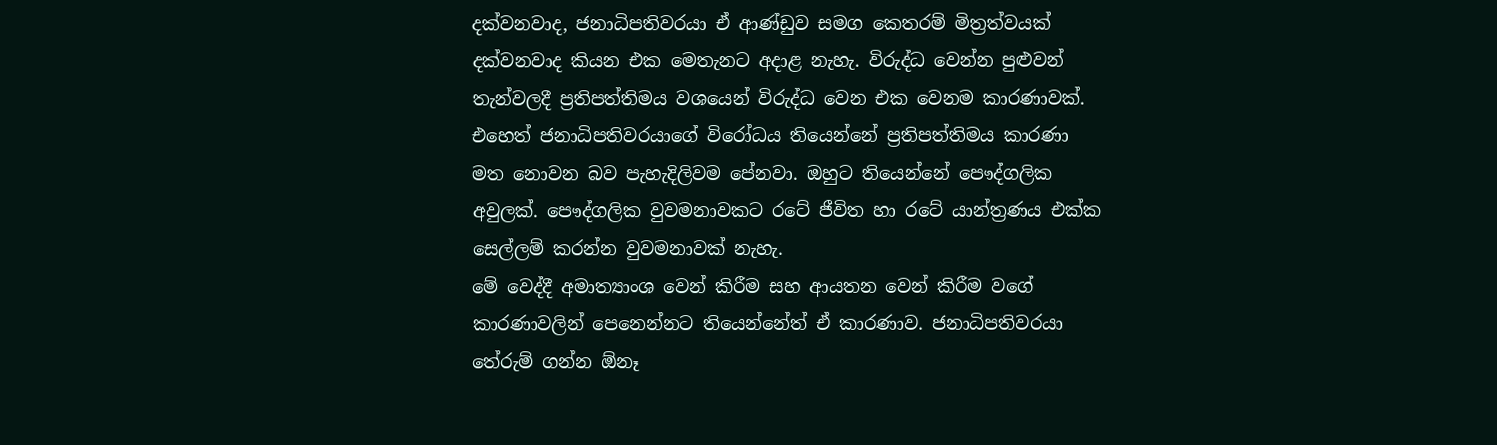දක්වනවාද, ජනාධිපතිවරයා ඒ ආණ්ඩුව සමග කෙතරම් මිත්‍රත්වයක් දක්වනවාද කියන එක මෙතැනට අදාළ නැහැ. විරුද්ධ වෙන්න පුළුවන් තැන්වලදී ප්‍රතිපත්තිමය වශයෙන් විරුද්ධ වෙන එක වෙනම කාරණාවක්.
එහෙත් ජනාධිපතිවරයාගේ විරෝධය තියෙන්නේ ප්‍රතිපත්තිමය කාරණා මත නොවන බව පැහැදිලිවම පේනවා. ඔහුට තියෙන්නේ පෞද්ගලික අවුලක්. පෞද්ගලික වුවමනාවකට රටේ ජීවිත හා රටේ යාන්ත්‍රණය එක්ක සෙල්ලම් කරන්න වුවමනාවක් නැහැ.
මේ වෙද්දී අමාත්‍යාංශ වෙන් කිරීම සහ ආයතන වෙන් කිරීම වගේ කාරණාවලින් පෙනෙන්නට තියෙන්නේත් ඒ කාරණාව. ජනාධිපතිවරයා තේරුම් ගන්න ඕනෑ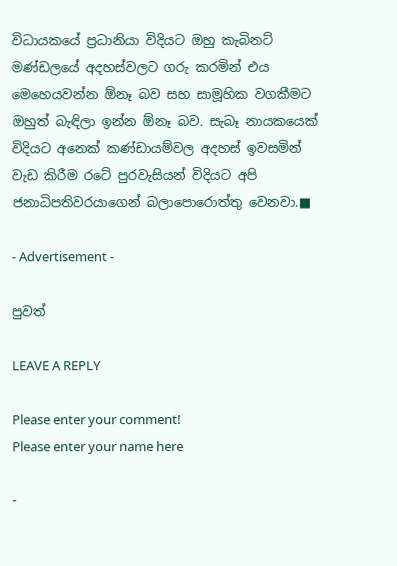විධායකයේ ප්‍රධානියා විදියට ඔහු කැබිනට් මණ්ඩලයේ අදහස්වලට ගරු කරමින් එය මෙහෙයවන්න ඕනෑ බව සහ සාමූහික වගකීමට ඔහුත් බැඳිලා ඉන්න ඕනෑ බව. සැබෑ නායකයෙක් විදියට අනෙක් කණ්ඩායම්වල අදහස් ඉවසමින් වැඩ කිරීම රටේ පුරවැසියන් විදියට අපි ජනාධිපතිවරයාගෙන් බලාපොරොත්තු වෙනවා.■

- Advertisement -

පුවත්

LEAVE A REPLY

Please enter your comment!
Please enter your name here

-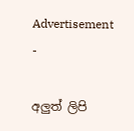Advertisement -

අලුත් ලිපි